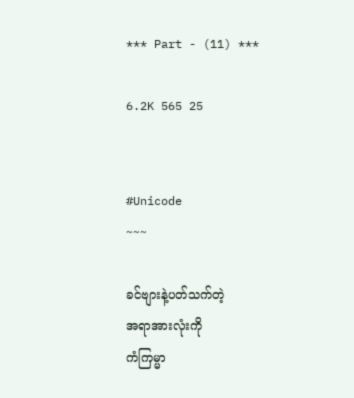*** Part - (11) ***

6.2K 565 25


#Unicode
~~~

ခင်ဗျားနဲ့ပတ်သက်တဲ့
အရာအားလုံးကို
ကံကြမ္မာ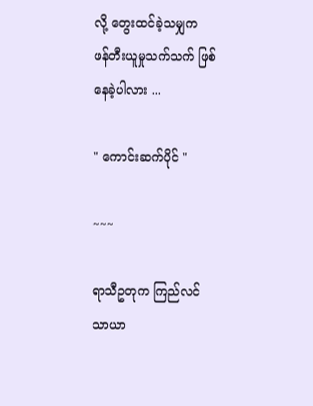လို့ တွေးထင်ခဲ့သမျှက
ဖန်တီးယူမှုသက်သက် ဖြစ်နေခဲ့ပါလား ...

" ကောင်းဆက်ပိုင် "

~~~

ရာသီဥတုက ကြည်လင်သာယာ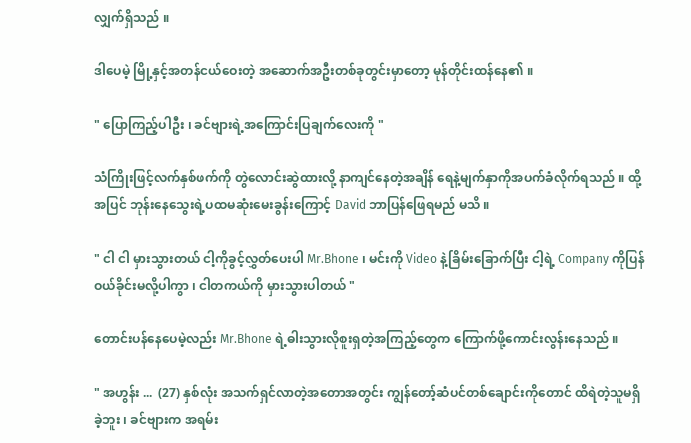လျှက်ရှိသည် ။

ဒါပေမဲ့ မြို့နှင့်အတန်ငယ်ဝေးတဲ့ အဆောက်အဦးတစ်ခုတွင်းမှာတော့ မုန်တိုင်းထန်နေ၏ ။

" ပြောကြည့်ပါဦး ၊ ခင်ဗျားရဲ့အကြောင်းပြချက်လေးကို "

သံကြိုးဖြင့်လက်နှစ်ဖက်ကို တွဲလောင်းဆွဲထားလို့ နာကျင်နေတဲ့အချိန် ရေနဲ့မျက်နှာကိုအပက်ခံလိုက်ရသည် ။ ထို့အပြင် ဘုန်းနေသွေးရဲ့ပထမဆုံးမေးခွန်းကြောင့် David ဘာပြန်ဖြေရမည် မသိ ။

" ငါ ငါ မှားသွားတယ် ငါ့ကိုခွင့်လွှတ်ပေးပါ Mr.Bhone ၊ မင်းကို Video နဲ့ခြိမ်းခြောက်ပြီး ငါ့ရဲ့ Company ကိုပြန်ဝယ်ခိုင်းမလို့ပါကွာ ၊ ငါတကယ်ကို မှားသွားပါတယ် "

တောင်းပန်နေပေမဲ့လည်း Mr.Bhone ရဲ့ဓါးသွားလိုစူးရှတဲ့အကြည့်တွေက ကြောက်ဖို့ကောင်းလွန်းနေသည် ။

" အဟွန်း ...  (27) နှစ်လုံး အသက်ရှင်လာတဲ့အတောအတွင်း ကျွန်တော့်ဆံပင်တစ်ချောင်းကိုတောင် ထိရဲတဲ့သူမရှိခဲ့ဘူး ၊ ခင်ဗျားက အရမ်း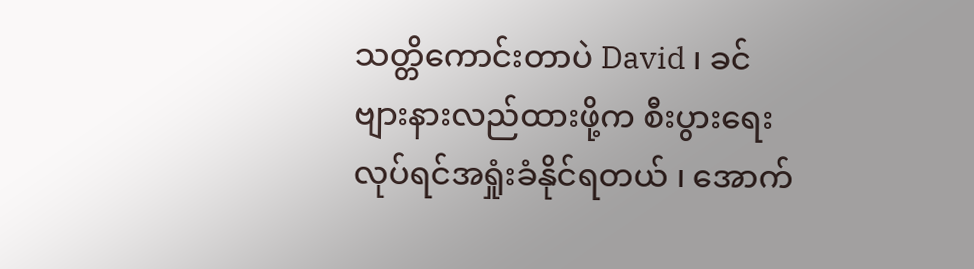သတ္တိကောင်းတာပဲ David ၊ ခင်ဗျားနားလည်ထားဖို့က စီးပွားရေးလုပ်ရင်အရှုံးခံနိုင်ရတယ် ၊ အောက်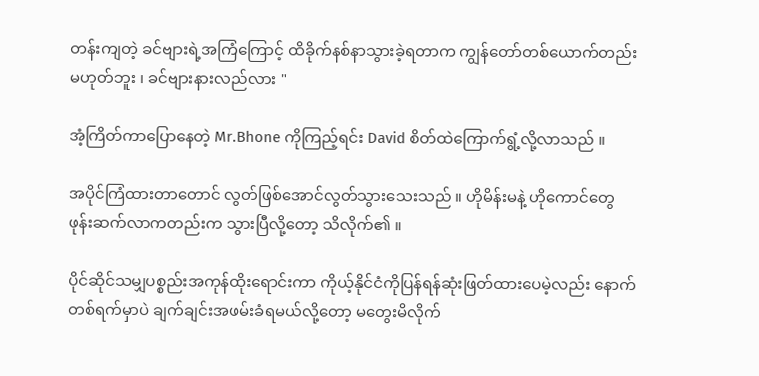တန်းကျတဲ့ ခင်ဗျားရဲ့အကြံကြောင့် ထိခိုက်နစ်နာသွားခဲ့ရတာက ကျွန်တော်တစ်ယောက်တည်းမဟုတ်ဘူး ၊ ခင်ဗျားနားလည်လား "

အံ့ကြိတ်ကာပြောနေတဲ့ Mr.Bhone ကိုကြည့်ရင်း David စိတ်ထဲကြောက်ရွံ့လို့လာသည် ။

အပိုင်ကြံထားတာတောင် လွတ်ဖြစ်အောင်လွတ်သွားသေးသည် ။ ဟိုမိန်းမနဲ့ ဟိုကောင်တွေဖုန်းဆက်လာကတည်းက သွားပြီလို့တော့ သိလိုက်၏ ။

ပိုင်ဆိုင်သမျှပစ္စည်းအကုန်ထိုးရောင်းကာ ကိုယ့်နိုင်ငံကိုပြန်ရန်ဆုံးဖြတ်ထားပေမဲ့လည်း နောက်တစ်ရက်မှာပဲ ချက်ချင်းအဖမ်းခံရမယ်လို့တော့ မတွေးမိလိုက်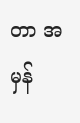တာ အမှန်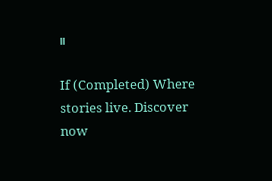။

If (Completed) Where stories live. Discover now